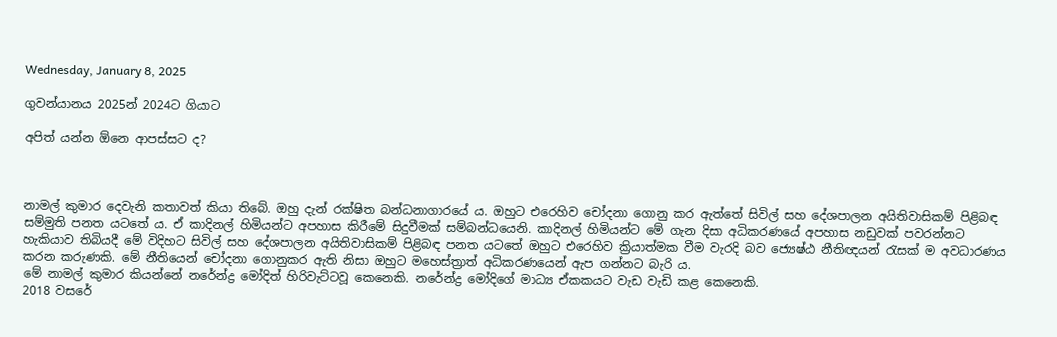Wednesday, January 8, 2025

ගුවන්යානය 2025න් 2024ට ගියාට

අපිත් යන්න ඕනෙ ආපස්සට ද?



නාමල් කුමාර දෙවැනි කතාවත් කියා තිබේ. ඔහු දැන් රක්ෂිත බන්ධනාගාරයේ ය. ඔහුට එරෙහිව චෝදනා ගොනු කර ඇත්තේ සිවිල් සහ දේශපාලන අයිතිවාසිකම් පිළිබඳ සම්මුති පනත යටතේ ය. ඒ කාදිනල් හිමියන්ට අපහාස කිරීමේ සිදුවීමක් සම්බන්ධයෙනි. කාදිනල් හිමියන්ට මේ ගැන දිසා අධිකරණයේ අපහාස නඩුවක් පවරන්නට හැකියාව තිබියදී මේ විදිහට සිවිල් සහ දේශපාලන අයිතිවාසිකම් පිළිබඳ පනත යටතේ ඔහුට එරෙහිව ක්‍රියාත්මක වීම වැරදි බව ජ්‍යෙෂ්ඨ නීතිඥයන් රැසක් ම අවධාරණය කරන කරුණකි. මේ නීතියෙන් චෝදනා ගොනුකර ඇති නිසා ඔහුට මහෙස්ත්‍රාත් අධිකරණයෙන් ඇප ගන්නට බැරි ය.
මේ නාමල් කුමාර කියන්නේ නරේන්ද්‍ර මෝදිත් හිරිවැට්ටවූ කෙනෙකි. නරේන්ද්‍ර මෝදිගේ මාධ්‍ය ඒකකයට වැඩ වැඩි කළ කෙනෙකි.
2018 වසරේ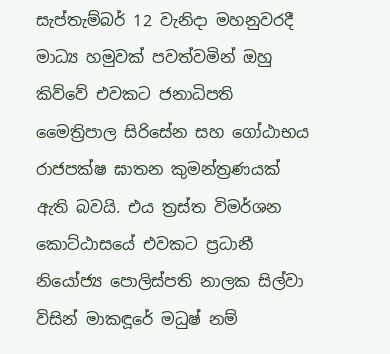සැප්තැම්බර් 12 වැනිදා මහනුවරදී මාධ්‍ය හමුවක් පවත්වමින් ඔහු කිව්වේ එවකට ජනාධිපති මෛත්‍රිපාල සිරිසේන සහ ගෝඨාභය රාජපක්ෂ ඝාතන කුමන්ත්‍රණයක් ඇති බවයි. එය ත්‍රස්ත විමර්ශන කොට්ඨාසයේ එවකට ප්‍රධානී නියෝජ්‍ය පොලිස්පති නාලක සිල්වා විසින් මාකඳූරේ මධුෂ් නම්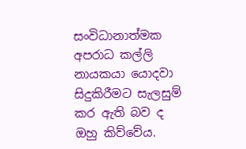සංවිධානාත්මක අපරාධ කල්ලි නායකයා යොදවා සිදුකිරීමට සැලසුම් කර ඇති බව ද ඔහු කිව්වේය.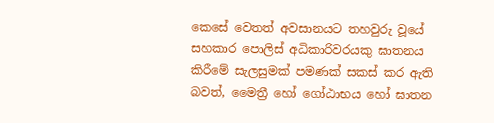කෙසේ වෙතත් අවසානයට තහවුරු වූයේ සහකාර පොලිස් අධිකාරිවරයකු ඝාතනය කිරීමේ සැලසුමක් පමණක් සකස් කර ඇති බවත්, මෛත්‍රී හෝ ගෝඨාභය හෝ ඝාතන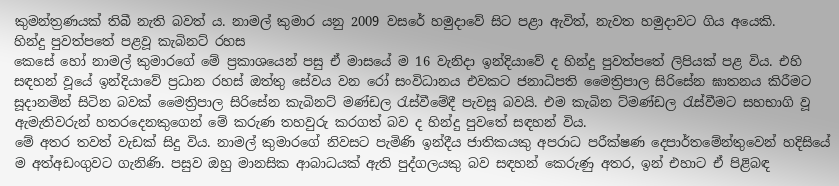කුමන්ත්‍රණයක් තිබී නැති බවත් ය. නාමල් කුමාර යනු 2009 වසරේ හමුදාවේ සිට පළා ඇවිත්, නැවත හමුදාවට ගිය අයෙකි.
හින්දු පුවත්පතේ පළවූ කැබිනට් රහස
කෙසේ හෝ නාමල් කුමාරගේ මේ ප්‍රකාශයෙන් පසු ඒ මාසයේ ම 16 වැනිදා ඉන්දියාවේ ද හින්දු පුවත්පතේ ලිපියක් පළ විය. එහි සඳහන් වූයේ ඉන්දියාවේ ප්‍රධාන රහස් ඔත්තු සේවය වන රෝ සංවිධානය එවකට ජනාධිපති මෛත්‍රිපාල සිරිසේන ඝාතනය කිරීමට සූදානමින් සිටින බවක් මෛත්‍රිපාල සිරිසේන කැබිනට් මණ්ඩල රැස්වීමේදී පැවසූ බවයි. එම කැබින ට්මණ්ඩල රැස්වීමට සහභාගි වූ ඇමැතිවරුන් හතරදෙනකුගෙන් මේ කරුණ තහවුරු කරගත් බව ද හින්දු පුවතේ සඳහන් විය.
මේ අතර තවත් වැඩක් සිදු විය. නාමල් කුමාරගේ නිවසට පැමිණි ඉන්දීය ජාතිකයකු අපරාධ පරීක්ෂණ දෙපාර්තමේන්තුවෙන් හදිසියේ ම අත්අඩංගුවට ගැනිණි. පසුව ඔහු මානසික ආබාධයක් ඇති පුද්ගලයකු බව සඳහන් කෙරුණු අතර, ඉන් එහාට ඒ පිළිබඳ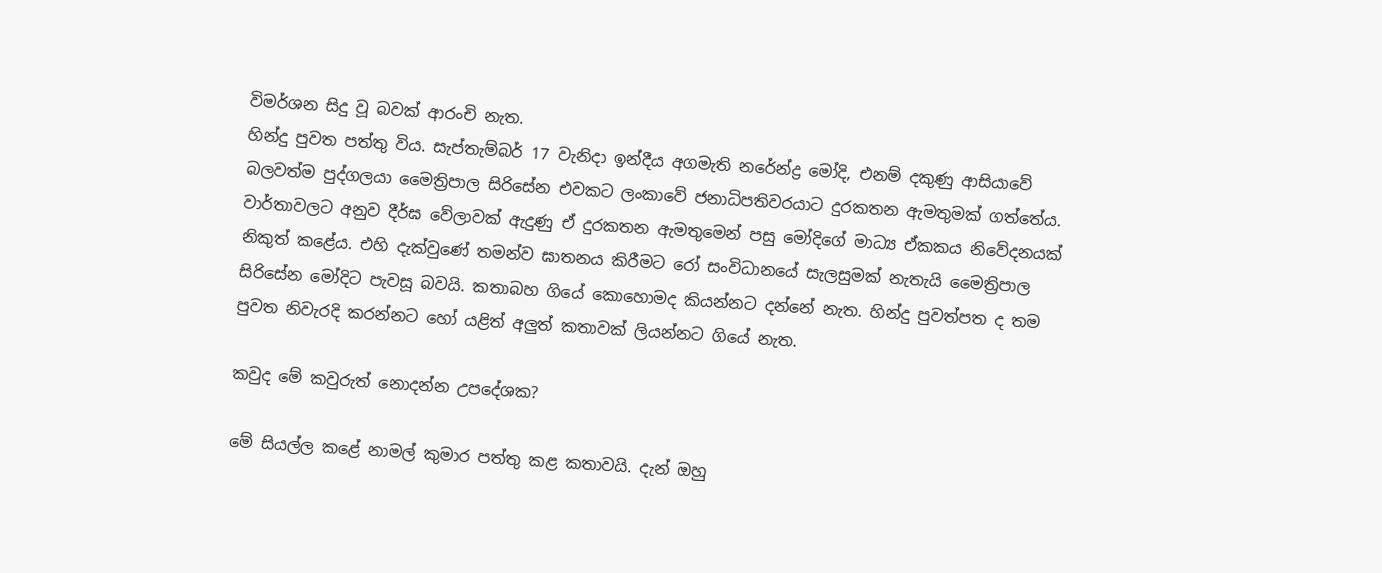විමර්ශන සිදු වූ බවක් ආරංචි නැත.
හින්දු පුවත පත්තු විය. සැප්තැම්බර් 17 වැනිදා ඉන්දීය අගමැති නරේන්ද්‍ර මෝදි, එනම් දකුණු ආසියාවේ බලවත්ම පුද්ගලයා මෛත්‍රිපාල සිරිසේන එවකට ලංකාවේ ජනාධිපතිවරයාට දුරකතන ඇමතුමක් ගත්තේය. වාර්තාවලට අනුව දීර්ඝ වේලාවක් ඇදුණු ඒ දුරකතන ඇමතුමෙන් පසු මෝදිගේ මාධ්‍ය ඒකකය නිවේදනයක් නිකුත් කළේය. එහි දැක්වුණේ තමන්ව ඝාතනය කිරීමට රෝ සංවිධානයේ සැලසුමක් නැතැයි මෛත්‍රිපාල සිරිසේන මෝදිට පැවසූ බවයි. කතාබහ ගියේ කොහොමද කියන්නට දන්නේ නැත. හින්දු පුවත්පත ද තම පුවත නිවැරදි කරන්නට හෝ යළිත් අලුත් කතාවක් ලියන්නට ගියේ නැත.

කවුද මේ කවුරුත් නොදන්න උපදේශක?

මේ සියල්ල කළේ නාමල් කුමාර පත්තු කළ කතාවයි. දැන් ඔහු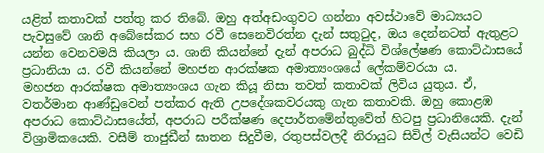යළිත් කතාවක් පත්තු කර තිබේ. ඔහු අත්අඩංගුවට ගන්නා අවස්ථාවේ මාධ්‍යයට පැවසුවේ ශානි අබේසේකර සහ රවී සෙනෙවිරත්න දැන් සතුටුද, ඔය දෙන්නටත් ඇතුළට යන්න වෙනවමයි කියලා ය. ශානි කියන්නේ දැන් අපරාධ බුද්ධි විශ්ලේෂණ කොට්ඨාසයේ ප්‍රධානියා ය. රවී කියන්නේ මහජන ආරක්ෂක අමාත්‍යංශයේ ලේකම්වරයා ය.
මහජන ආරක්ෂක අමාත්‍යංශය ගැන කියූ නිසා තවත් කතාවක් ලිවිය යුතුය. ඒ, වතර්මාන ආණ්ඩුවෙන් පත්කර ඇති උපදේශකවරයකු ගැන කතාවකි. ඔහු කොළඹ අපරාධ කොට්ඨාසයේත්, අපරාධ පරීක්ෂණ දෙපාර්තමේන්තුවේත් හිටපු ප්‍රධානියෙකි. දැන් විශ්‍රාමිකයෙකි. වසීම් තාජුඩීන් ඝාතන සිදුවීම, රතුපස්වලදී නිරායුධ සිවිල් වැසියන්ට වෙඩි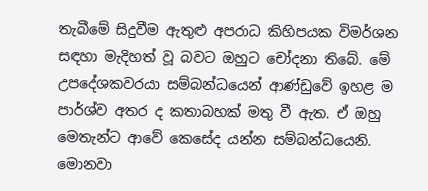තැබීමේ සිදුවීම ඇතුළු අපරාධ කිහිපයක විමර්ශන සඳහා මැදිහත් වූ බවට ඔහුට චෝදනා තිබේ. මේ උපදේශකවරයා සම්බන්ධයෙන් ආණ්ඩුවේ ඉහළ ම පාර්ශ්ව අතර ද කතාබහක් මතු වී ඇත. ඒ ඔහු මෙතැන්ට ආවේ කෙසේද යන්න සම්බන්ධයෙනි. මොනවා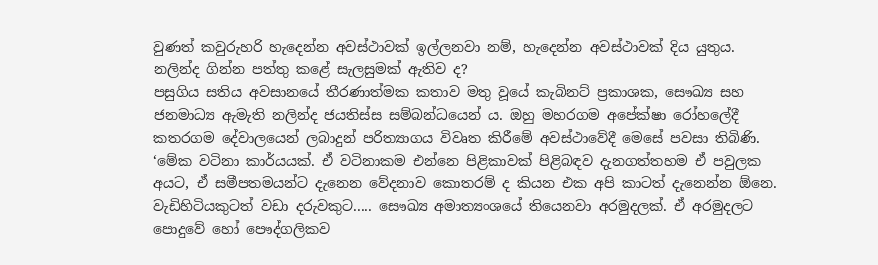වුණත් කවුරුහරි හැදෙන්න අවස්ථාවක් ඉල්ලනවා නම්, හැදෙන්න අවස්ථාවක් දිය යුතුය.
නලින්ද ගින්න පත්තු කළේ සැලසුමක් ඇතිව ද?
පසුගිය සතිය අවසානයේ තීරණාත්මක කතාව මතු වූයේ කැබිනට් ප්‍රකාශක, සෞඛ්‍ය සහ ජනමාධ්‍ය ඇමැති නලින්ද ජයතිස්ස සම්බන්ධයෙන් ය. ඔහු මහරගම අපේක්ෂා රෝහලේදී කතරගම දේවාලයෙන් ලබාදුන් පරිත්‍යාගය විවෘත කිරීමේ අවස්ථාවේදී මෙසේ පවසා තිබිණි.
‘මේක වටිනා කාර්යයක්. ඒ වටිනාකම එන්නෙ පිළිකාවක් පිළිබඳව දැනගත්තහම ඒ පවුලක අයට, ඒ සමීපතමයන්ට දැනෙන වේදනාව කොතරම් ද කියන එක අපි කාටත් දැනෙන්න ඕනෙ. වැඩිහිටියකුටත් වඩා දරුවකුට..... සෞඛ්‍ය අමාත්‍යංශයේ තියෙනවා අරමුදලක්. ඒ අරමුදලට පොදුවේ හෝ පෞද්ගලිකව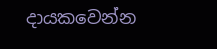දායකවෙන්න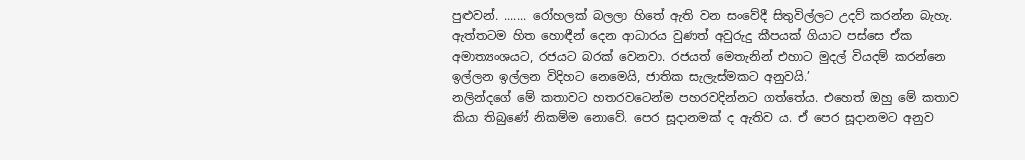පුළුවන්. ....... රෝහලක් බලලා හිතේ ඇති වන සංවේදී සිතුවිල්ලට උදව් කරන්න බැහැ. ඇත්තටම හිත හොඳීන් දෙන ආධාරය වුණත් අවුරුදු කීපයක් ගියාට පස්සෙ ඒක අමාත්‍යංශයට, රජයට බරක් වෙනවා. රජයත් මෙතැනින් එහාට මුදල් වියදම් කරන්නෙ ඉල්ලන ඉල්ලන විදිහට නෙමෙයි, ජාතික සැලැස්මකට අනුවයි.’
නලින්දගේ මේ කතාවට හතරවටෙන්ම පහරවදින්නට ගත්තේය. එහෙත් ඔහු මේ කතාව කියා තිබුණේ නිකම්ම නොවේ. පෙර සූදානමක් ද ඇතිව ය. ඒ පෙර සූදානමට අනුව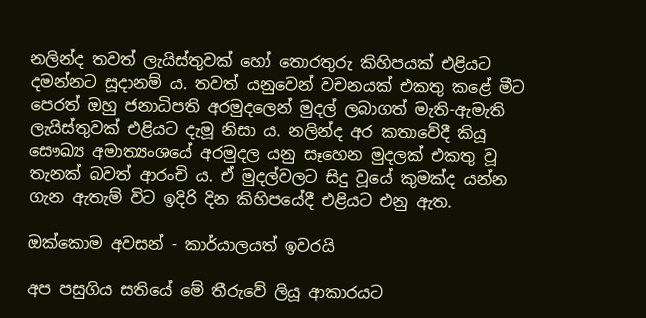නලින්ද තවත් ලැයිස්තුවක් හෝ තොරතුරු කිහිපයක් එළියට දමන්නට සූදානම් ය. තවත් යනුවෙන් වචනයක් එකතු කළේ මීට පෙරත් ඔහු ජනාධිපති අරමුදලෙන් මුදල් ලබාගත් මැති-ඇමැති ලැයිස්තුවක් එළියට දැමූ නිසා ය. නලින්ද අර කතාවේදී කියූ සෞඛ්‍ය අමාත්‍යංශයේ අරමුදල යනු සෑහෙන මුදලක් එකතු වූ තැනක් බවත් ආරංචි ය. ඒ මුදල්වලට සිදු වූයේ කුමක්ද යන්න ගැන ඇතැම් විට ඉදිරි දින කිහිපයේදී එළියට එනු ඇත.

ඔක්කොම අවසන් - කාර්යාලයත් ඉවරයි

අප පසුගිය සතියේ මේ තීරුවේ ලියූ ආකාරයට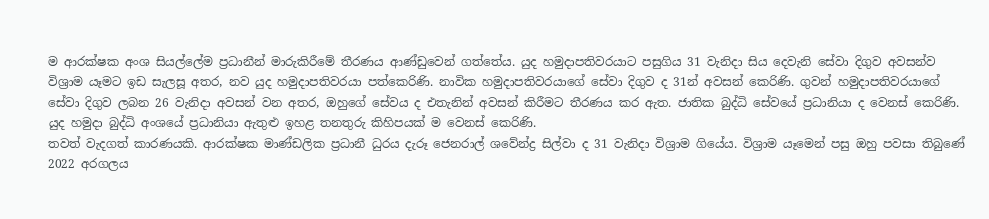ම ආරක්ෂක අංශ සියල්ලේම ප්‍රධානීන් මාරුකිරීමේ තීරණය ආණ්ඩුවෙන් ගත්තේය. යුද හමුදාපතිවරයාට පසුගිය 31 වැනිදා සිය දෙවැනි සේවා දිගුව අවසන්ව විශ්‍රාම යෑමට ඉඩ සැලසූ අතර, නව යුද හමුදාපතිවරයා පත්කෙරිණි. නාවික හමුදාපතිවරයාගේ සේවා දිගුව ද 31න් අවසන් කෙරිණි. ගුවන් හමුදාපතිවරයාගේ සේවා දිගුව ලබන 26 වැනිදා අවසන් වන අතර, ඔහුගේ සේවය ද එතැනින් අවසන් කිරීමට තීරණය කර ඇත. ජාතික බුද්ධි සේවයේ ප්‍රධානියා ද වෙනස් කෙරිණි. යුද හමුදා බුද්ධි අංශයේ ප්‍රධානියා ඇතුළු ඉහළ තනතුරු කිහිපයක් ම වෙනස් කෙරිණි.
තවත් වැදගත් කාරණයකි. ආරක්ෂක මාණ්ඩලික ප්‍රධානී ධුරය දැරූ ජෙනරාල් ශවේන්ද්‍ර සිල්වා ද 31 වැනිදා විශ්‍රාම ගියේය. විශ්‍රාම යෑමෙන් පසු ඔහු පවසා තිබුණේ 2022 අරගලය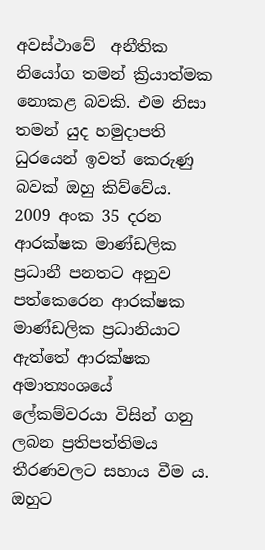අවස්ථාවේ  අනීතික නියෝග තමන් ක්‍රියාත්මක නොකළ බවකි. එම නිසා තමන් යුද හමුදාපති ධුරයෙන් ඉවත් කෙරුණු බවක් ඔහු කිව්වේය.
2009 අංක 35 දරන ආරක්ෂක මාණ්ඩලික ප්‍රධානී පනතට අනුව පත්කෙරෙන ආරක්ෂක මාණ්ඩලික ප්‍රධානියාට ඇත්තේ ආරක්ෂක අමාත්‍යංශයේ ලේකම්වරයා විසින් ගනු ලබන ප්‍රතිපත්තිමය තීරණවලට සහාය වීම ය. ඔහුට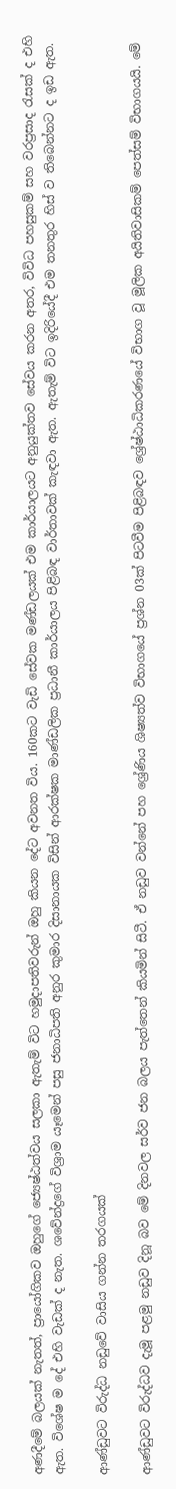අණදීමේ බලයක් නැතත්, ප්‍රායෝගිකව ඔහුගේ ජ්‍යෙෂ්ඨත්වය සලකා ඇතැම් විට හමුදාපතිවරුන් ඔහු කියන දේට අවනත විය. 160කට වැඩි සේවක මණ්ඩලයක් එම කාර්යාලයට අනුයුක්තව සේවය කරන අතර, විවිධ පහසුකම් සහ වරප්‍රසාද රැසක් ද එහි ඇත. විශේෂ ම දේ එහි වැඩක් ද නැත. ශවේන්ද්‍රගේ විශ්‍රාම යෑමෙන් පසු ජනාධිපති අනුර කුමාර දිසානායක විසින් ආරක්ෂක මාණ්ඩලික ප්‍රධානී කාර්යාලය පිළිබඳ වාර්තාවක් කැඳවා ඇත. ඇතැම් විට ඉදිරියේදී එම තනතුර හිස් ව තිබෙන්නට ද ඉඩ ඇත.

ආණ්ඩුවට විරුද්ධ නඩුවේ වාසිය ගන්න තරගයක්

ආණ්ඩුවට විරුද්ධව දැමූ පළමු නඩුව දිනූ බව මේ දිනවල සර්ව ජන බලය පැත්තෙන් කියමින් සිටී. ඒ නඩුව වන්නේ පහ ශ්‍රේණිය ශිෂ්‍යත්ව විභාගයේ ප්‍රශ්න 03ක් පිටවීම පිළිබඳව ශ්‍රේෂ්ඨාධිකරණයේ විභාග වූ මූලික අයිතිවාසිකම් පෙත්සම් විභාගයයි. මේ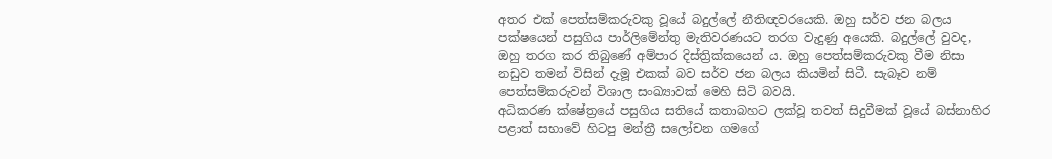අතර එක් පෙත්සම්කරුවකු වූයේ බදුල්ලේ නීතිඥවරයෙකි. ඔහු සර්ව ජන බලය පක්ෂයෙන් පසුගිය පාර්ලිමේන්තු මැතිවරණයට තරග වැදුණු අයෙකි. බදුල්ලේ වුවද, ඔහු තරග කර තිබුණේ අම්පාර දිස්ත්‍රික්කයෙන් ය. ඔහු පෙත්සම්කරුවකු වීම නිසා නඩුව තමන් විසින් දැමූ එකක් බව සර්ව ජන බලය කියමින් සිටී. සැබෑව නම් පෙත්සම්කරුවන් විශාල සංඛ්‍යාවක් මෙහි සිටි බවයි.
අධිකරණ ක්ෂේත්‍රයේ පසුගිය සතියේ කතාබහට ලක්වූ තවත් සිදුවීමක් වූයේ බස්නාහිර පළාත් සභාවේ හිටපු මන්ත්‍රී සලෝචන ගමගේ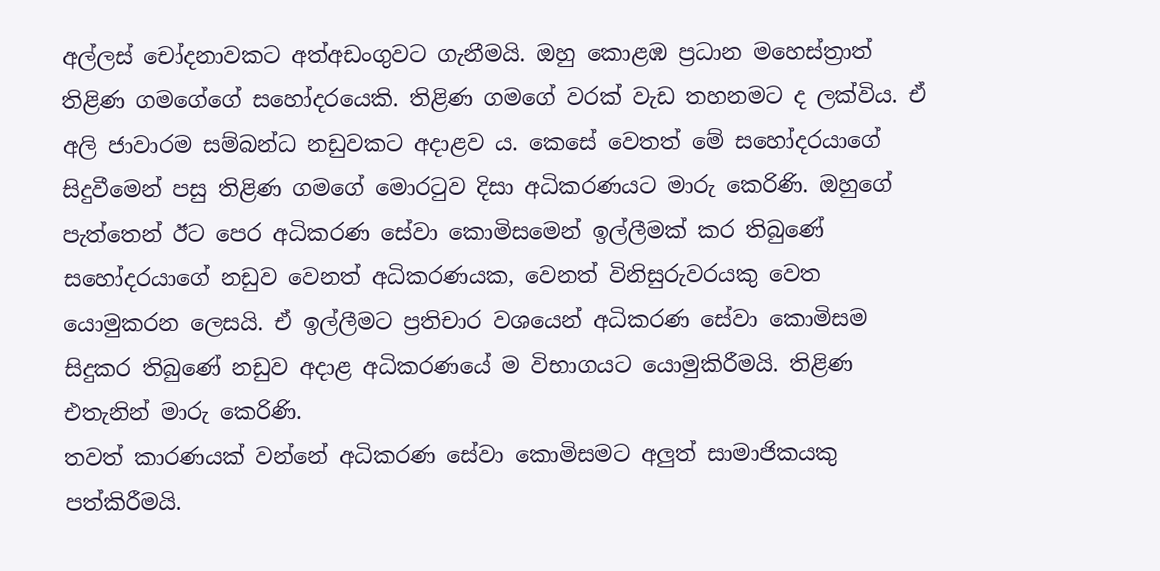අල්ලස් චෝදනාවකට අත්අඩංගුවට ගැනීමයි. ඔහු කොළඹ ප්‍රධාන මහෙස්ත්‍රාත් තිළිණ ගමගේගේ සහෝදරයෙකි. තිළිණ ගමගේ වරක් වැඩ තහනමට ද ලක්විය. ඒ අලි ජාවාරම සම්බන්ධ නඩුවකට අදාළව ය. කෙසේ වෙතත් මේ සහෝදරයාගේ සිදුවීමෙන් පසු තිළිණ ගමගේ මොරටුව දිසා අධිකරණයට මාරු කෙරිණි. ඔහුගේ පැත්තෙන් ඊට පෙර අධිකරණ සේවා කොමිසමෙන් ඉල්ලීමක් කර තිබුණේ සහෝදරයාගේ නඩුව වෙනත් අධිකරණයක, වෙනත් විනිසුරුවරයකු වෙත යොමුකරන ලෙසයි. ඒ ඉල්ලීමට ප්‍රතිචාර වශයෙන් අධිකරණ සේවා කොමිසම සිදුකර තිබුණේ නඩුව අදාළ අධිකරණයේ ම විභාගයට යොමුකිරීමයි. තිළිණ එතැනින් මාරු කෙරිණි.
තවත් කාරණයක් වන්නේ අධිකරණ සේවා කොමිසමට අලුත් සාමාජිකයකු පත්කිරීමයි.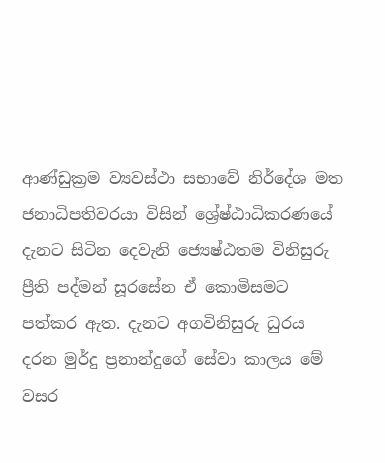ආණ්ඩුක්‍රම ව්‍යවස්ථා සභාවේ නිර්දේශ මත ජනාධිපතිවරයා විසින් ශ්‍රේෂ්ඨාධිකරණයේ දැනට සිටින දෙවැනි ජ්‍යෙෂ්ඨතම විනිසුරු ප්‍රීති පද්මන් සූරසේන ඒ කොමිසමට පත්කර ඇත. දැනට අගවිනිසුරු ධුරය දරන මුර්දු ප්‍රනාන්දුගේ සේවා කාලය මේ වසර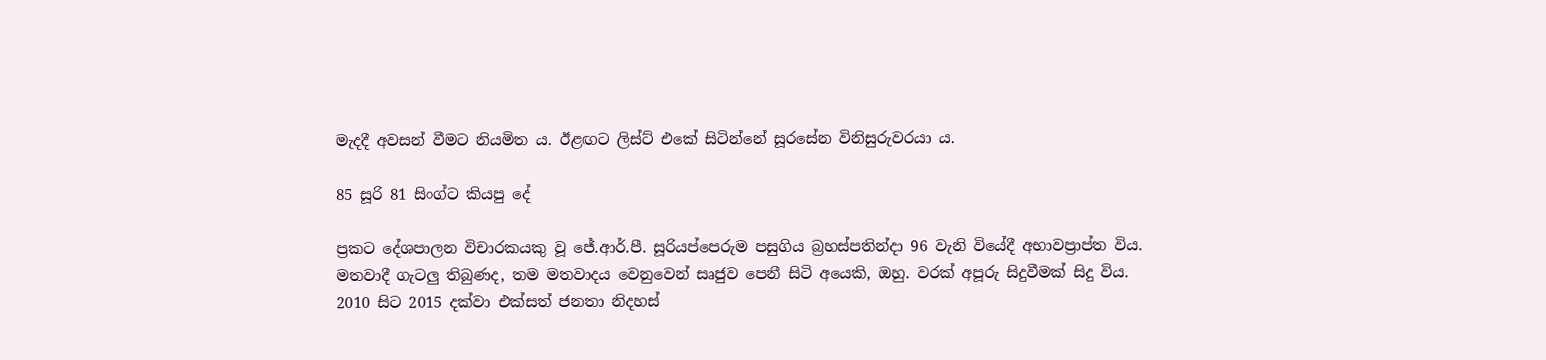මැදදී අවසන් වීමට නියමිත ය. ඊළඟට ලිස්ට් එකේ සිටින්නේ සූරසේන විනිසුරුවරයා ය.

85 සූරි 81 සිංග්ට කියපු දේ

ප්‍රකට දේශපාලන විචාරකයකු වූ ජේ.ආර්.පී. සූරියප්පෙරුම පසුගිය බ්‍රහස්පතින්දා 96 වැනි වියේදී අභාවප්‍රාප්ත විය. මතවාදී ගැටලු තිබුණද, තම මතවාදය වෙනුවෙන් සෘජුව පෙනී සිටි අයෙකි, ඔහු. වරක් අපූරු සිදුවීමක් සිදු විය.
2010 සිට 2015 දක්වා එක්සත් ජනතා නිදහස්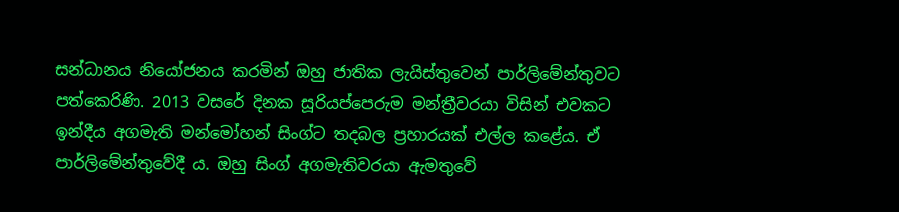සන්ධානය නියෝජනය කරමින් ඔහු ජාතික ලැයිස්තුවෙන් පාර්ලිමේන්තුවට පත්කෙරිණි. 2013 වසරේ දිනක සූරියප්පෙරුම මන්ත්‍රීවරයා විසින් එවකට ඉන්දීය අගමැති මන්මෝහන් සිංග්ට තදබල ප්‍රහාරයක් එල්ල කළේය. ඒ පාර්ලිමේන්තුවේදී ය. ඔහු සිංග් අගමැතිවරයා ඇමතුවේ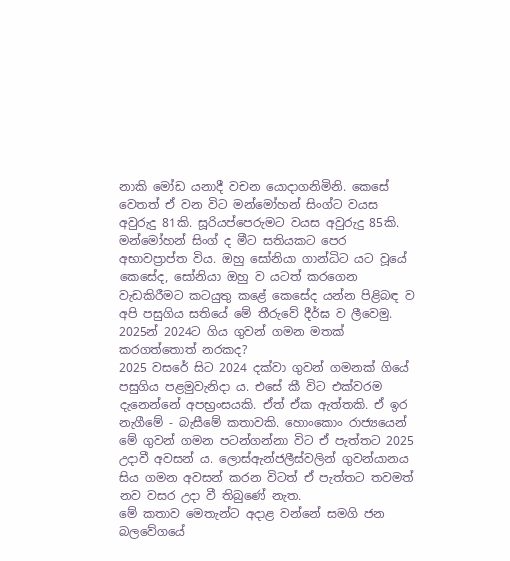නාකි මෝඩ යනාදී වචන යොදාගනිමිනි. කෙසේ වෙතත් ඒ වන විට මන්මෝහන් සිංග්ට වයස අවුරුදු 81කි. සූරියප්පෙරුමට වයස අවුරුදු 85කි. මන්මෝහන් සිංග් ද මීට සතියකට පෙර අභාවප්‍රාප්ත විය. ඔහු සෝනියා ගාන්ධිට යට වූයේ කෙසේද, සෝනියා ඔහු ව යටත් කරගෙන වැඩකිරීමට කටයුතු කළේ කෙසේද යන්න පිළිබඳ ව අපි පසුගිය සතියේ මේ තීරුවේ දීර්ඝ ව ලීවෙමු.
2025න් 2024ට ගිය ගුවන් ගමන මතක් කරගත්තොත් නරකද?
2025 වසරේ සිට 2024 දක්වා ගුවන් ගමනක් ගියේ පසුගිය පළමුවැනිදා ය. එසේ කී විට එක්වරම දැනෙන්නේ අපභ්‍රංසයකි. ඒත් ඒක ඇත්තකි. ඒ ඉර නැගීමේ - බැසීමේ කතාවකි. හොංකොං රාජ්‍යයෙන් මේ ගුවන් ගමන පටන්ගන්නා විට ඒ පැත්තට 2025 උදාවී අවසන් ය. ලොස්ඇන්ජලීස්වලින් ගුවන්යානය සිය ගමන අවසන් කරන විටත් ඒ පැත්තට තවමත් නව වසර උදා වී තිබුණේ නැත.
මේ කතාව මෙතැන්ට අදාළ වන්නේ සමගි ජන බලවේගයේ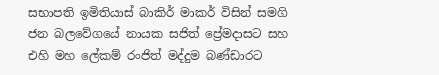සභාපති ඉමිතියාස් බාකිර් මාකර් විසින් සමගි ජන බලවේගයේ නායක සජිත් ප්‍රේමදාසට සහ එහි මහ ලේකම් රංජිත් මද්දුම බණ්ඩාරට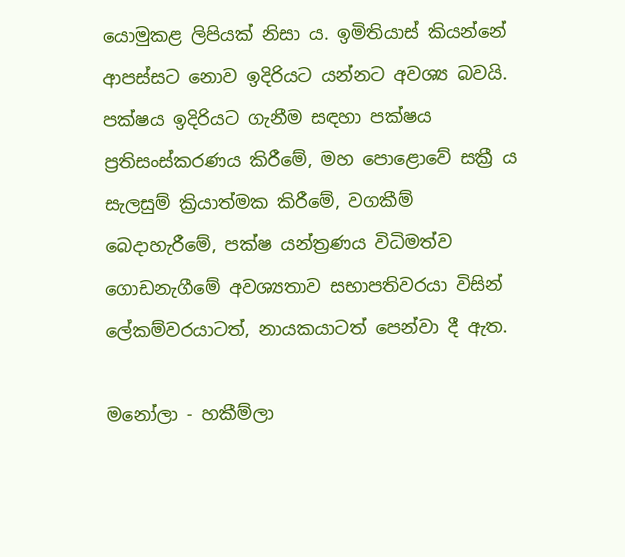යොමුකළ ලිපියක් නිසා ය. ඉමිතියාස් කියන්නේ ආපස්සට නොව ඉදිරියට යන්නට අවශ්‍ය බවයි. පක්ෂය ඉදිරියට ගැනීම සඳහා පක්ෂය ප්‍රතිසංස්කරණය කිරීමේ, මහ පොළොවේ සක්‍රී ය සැලසුම් ක්‍රියාත්මක කිරීමේ, වගකීම් බෙදාහැරීමේ, පක්ෂ යන්ත්‍රණය විධිමත්ව ගොඩනැගීමේ අවශ්‍යතාව සභාපතිවරයා විසින් ලේකම්වරයාටත්, නායකයාටත් පෙන්වා දී ඇත.

මනෝලා - හකීම්ලා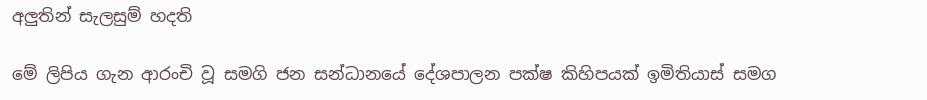අලුතින් සැලසුම් හදති

මේ ලිපිය ගැන ආරංචි වූ සමගි ජන සන්ධානයේ දේශපාලන පක්ෂ කිහිපයක් ඉමිතියාස් සමග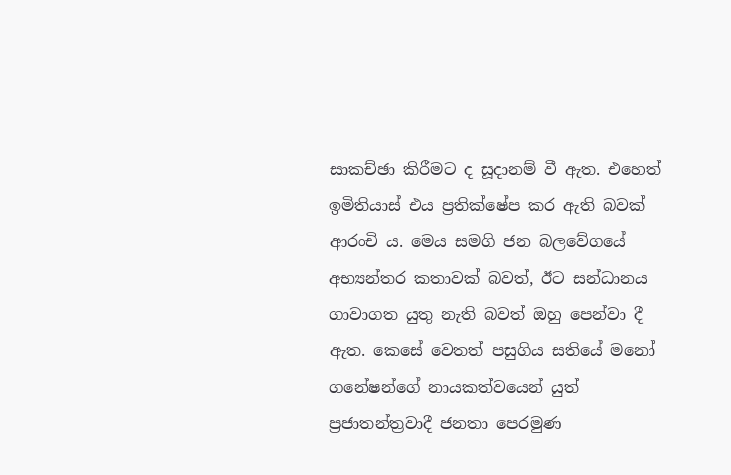සාකච්ඡා කිරීමට ද සූදානම් වී ඇත. එහෙත් ඉමිතියාස් එය ප්‍රතික්ෂේප කර ඇති බවක් ආරංචි ය. මෙය සමගි ජන බලවේගයේ අභ්‍යන්තර කතාවක් බවත්, ඊට සන්ධානය ගාවාගත යුතු නැති බවත් ඔහු පෙන්වා දී ඇත. කෙසේ වෙතත් පසුගිය සතියේ මනෝ ගනේෂන්ගේ නායකත්වයෙන් යුත් ප්‍රජාතන්ත්‍රවාදී ජනතා පෙරමුණ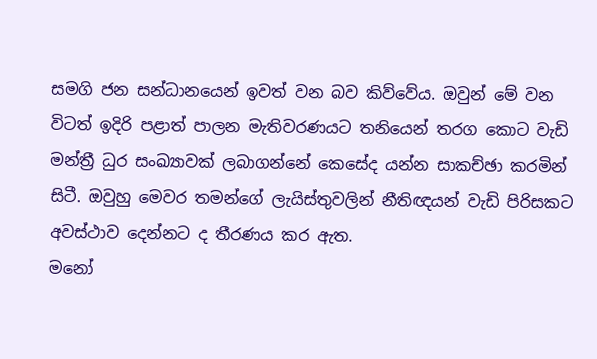සමගි ජන සන්ධානයෙන් ඉවත් වන බව කිව්වේය. ඔවුන් මේ වන විටත් ඉදිරි පළාත් පාලන මැතිවරණයට තනියෙන් තරග කොට වැඩි මන්ත්‍රී ධුර සංඛ්‍යාවක් ලබාගන්නේ කෙසේද යන්න සාකච්ඡා කරමින් සිටී. ඔවුහු මෙවර තමන්ගේ ලැයිස්තුවලින් නීතිඥයන් වැඩි පිරිසකට අවස්ථාව දෙන්නට ද තීරණය කර ඇත.
මනෝ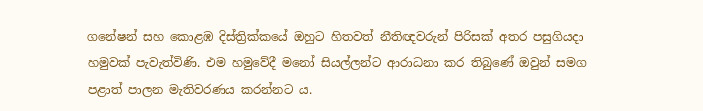ගනේෂන් සහ කොළඹ දිස්ත්‍රික්කයේ ඔහුට හිතවත් නීතිඥවරුන් පිරිසක් අතර පසුගියදා හමුවක් පැවැත්විණි. එම හමුවේදී මනෝ සියල්ලන්ට ආරාධනා කර තිබුණේ ඔවුන් සමග පළාත් පාලන මැතිවරණය කරන්නට ය.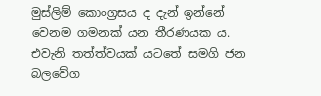මුස්ලිම් කොංග්‍රසය ද දැන් ඉන්නේ වෙනම ගමනක් යන තීරණයක ය. එවැනි තත්ත්වයක් යටතේ සමගි ජන බලවේග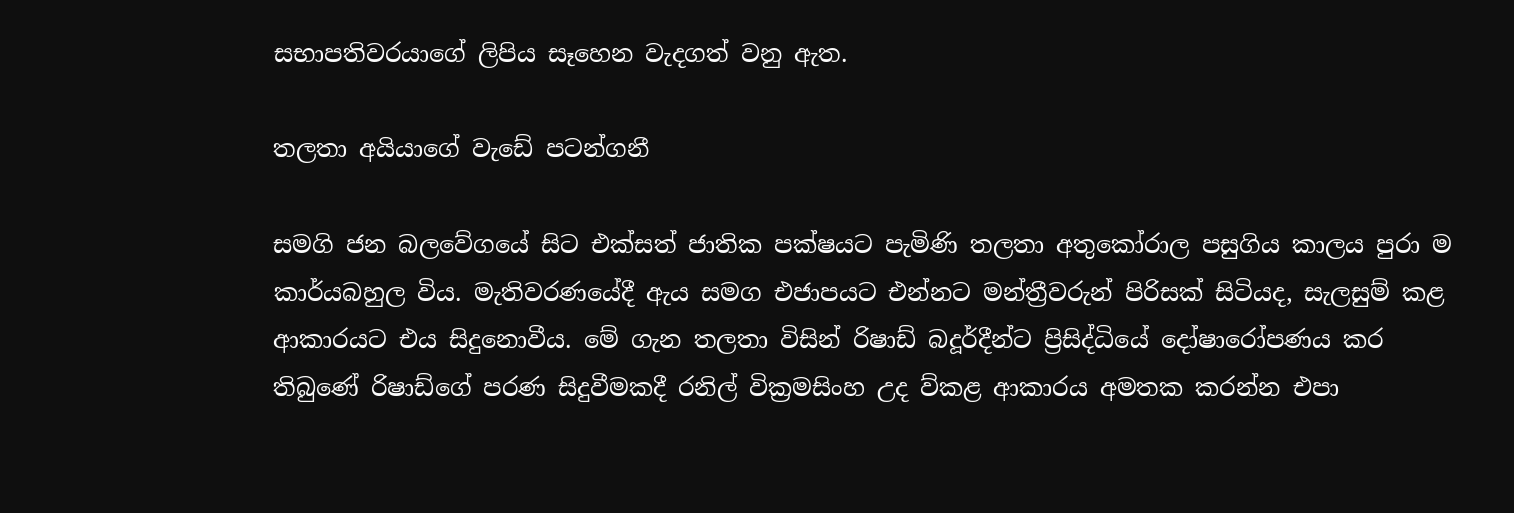සභාපතිවරයාගේ ලිපිය සෑහෙන වැදගත් වනු ඇත.

තලතා අයියාගේ වැඩේ පටන්ගනී

සමගි ජන බලවේගයේ සිට එක්සත් ජාතික පක්ෂයට පැමිණි තලතා අතුකෝරාල පසුගිය කාලය පුරා ම කාර්යබහුල විය. මැතිවරණයේදී ඇය සමග එජාපයට එන්නට මන්ත්‍රීවරුන් පිරිසක් සිටියද, සැලසුම් කළ ආකාරයට එය සිදුනොවීය. මේ ගැන තලතා විසින් රිෂාඩ් බදූර්දීන්ට ප්‍රිසිද්ධියේ දෝෂාරෝපණය කර තිබුණේ රිෂාඩ්ගේ පරණ සිදුවීමකදී රනිල් වික්‍රමසිංහ උද ව්කළ ආකාරය අමතක කරන්න එපා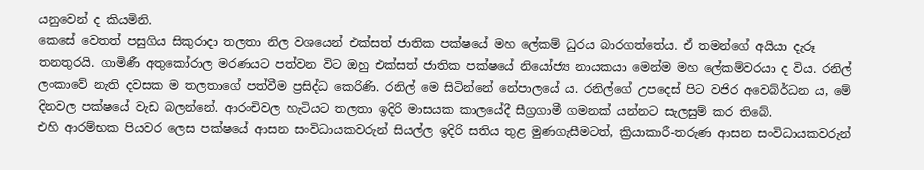යනුවෙන් ද කියමිනි.
කෙසේ වෙතත් පසුගිය සිකුරාදා තලතා නිල වශයෙන් එක්සත් ජාතික පක්ෂයේ මහ ලේකම් ධුරය බාරගත්තේය. ඒ තමන්ගේ අයියා දැරූ තනතුරයි. ගාමිණී අතුකෝරාල මරණයට පත්වන විට ඔහු එක්සත් ජාතික පක්ෂයේ නියෝජ්‍ය නායකයා මෙන්ම මහ ලේකම්වරයා ද විය. රනිල් ලංකාවේ නැති දවසක ම තලතාගේ පත්වීම ප්‍රසිද්ධ කෙරිණි. රනිල් මෙ සිටින්නේ නේපාලයේ ය. රනිල්ගේ උපදෙස් පිට වජිර අවෙබ්ර්ධන ය, මේ දිනවල පක්ෂයේ වැඩ බලන්නේ. ආරංචිවල හැටියට තලතා ඉදිරි මාසයක කාලයේදී සීග්‍රගාමී ගමනක් යන්නට සැලසුම් කර තිබේ.
එහි ආරම්භක පියවර ලෙස පක්ෂයේ ආසන සංවිධායකවරුන් සියල්ල ඉදිරි සතිය තුළ මුණගැසීමටත්, ක්‍රියාකාරී-තරුණ ආසන සංවිධායකවරුන්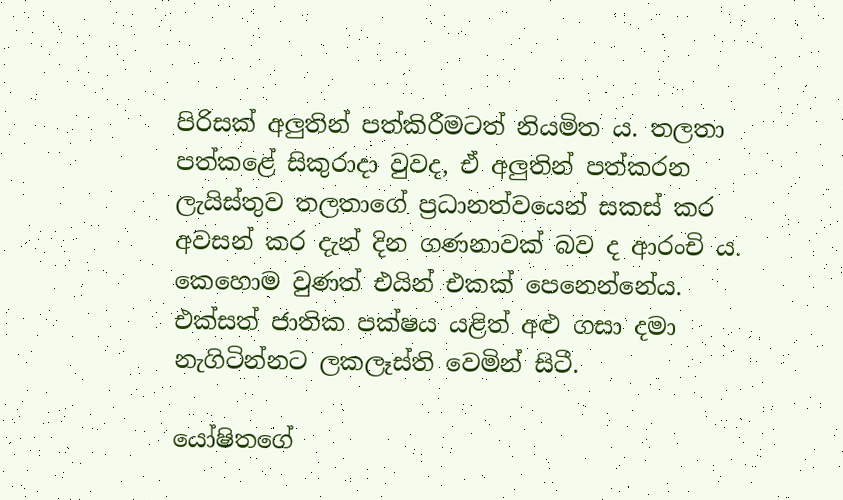පිරිසක් අලුතින් පත්කිරීමටත් නියමිත ය. තලතා පත්කළේ සිකුරාදා වුවද, ඒ අලුතින් පත්කරන ලැයිස්තුව තලතාගේ ප්‍රධානත්වයෙන් සකස් කර අවසන් කර දැන් දින ගණනාවක් බව ද ආරංචි ය. කෙහොම වුණත් එයින් එකක් පෙනෙන්නේය. එක්සත් ජාතික පක්ෂය යළිත් අළු ගසා දමා නැගිටින්නට ලකලෑස්ති වෙමින් සිටී.

යෝෂිතගේ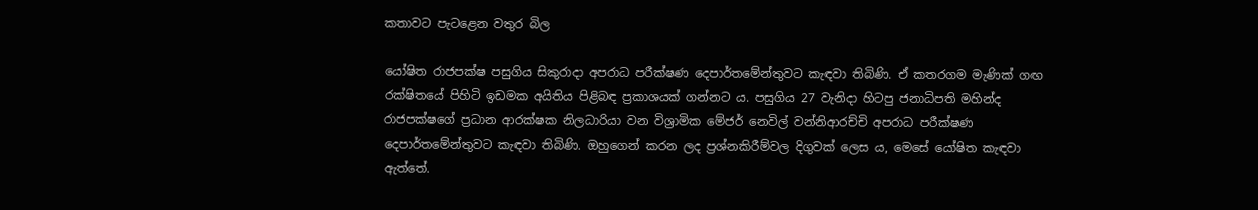කතාවට පැටළෙන වතුර බිල

යෝෂිත රාජපක්ෂ පසුගිය සිකුරාදා අපරාධ පරීක්ෂණ දෙපාර්තමේන්තුවට කැඳවා තිබිණි. ඒ කතරගම මැණික් ගඟ රක්ෂිතයේ පිහිටි ඉඩමක අයිතිය පිළිබඳ ප්‍රකාශයක් ගන්නට ය. පසුගිය 27 වැනිදා හිටපු ජනාධිපති මහින්ද රාජපක්ෂගේ ප්‍රධාන ආරක්ෂක නිලධාරියා වන විශ්‍රාමික මේජර් නෙවිල් වන්නිආරච්චි අපරාධ පරීක්ෂණ දෙපාර්තමේන්තුවට කැඳවා තිබිණි. ඔහුගෙන් කරන ලද ප්‍රශ්නකිරීම්වල දිගුවක් ලෙස ය, මෙසේ යෝෂිත කැඳවා ඇත්තේ.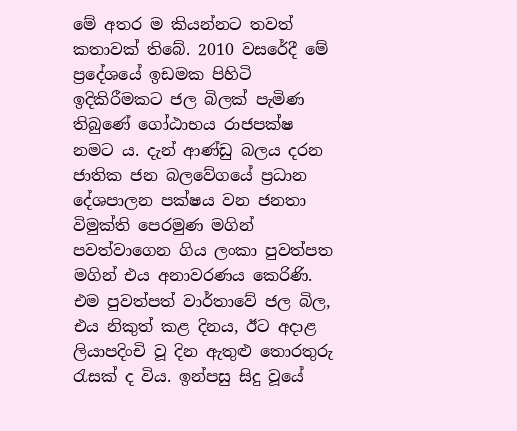මේ අතර ම කියන්නට තවත් කතාවක් තිබේ. 2010 වසරේදී මේ ප්‍රදේශයේ ඉඩමක පිහිටි ඉදිකිරීමකට ජල බිලක් පැමිණ තිබුණේ ගෝඨාභය රාජපක්ෂ නමට ය. දැන් ආණ්ඩු බලය දරන ජාතික ජන බලවේගයේ ප්‍රධාන දේශපාලන පක්ෂය වන ජනතා විමුක්ති පෙරමුණ මගින් පවත්වාගෙන ගිය ලංකා පුවත්පත මගින් එය අනාවරණය කෙරිණි. එම පුවත්පත් වාර්තාවේ ජල බිල, එය නිකුත් කළ දිනය, ඊට අදාළ ලියාපදිංචි වූ දින ඇතුළු තොරතුරු රැසක් ද විය. ඉන්පසු සිදු වූයේ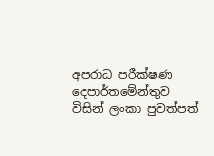අපරාධ පරීක්ෂණ දෙපාර්තමේන්තුව විසින් ලංකා පුවත්පත්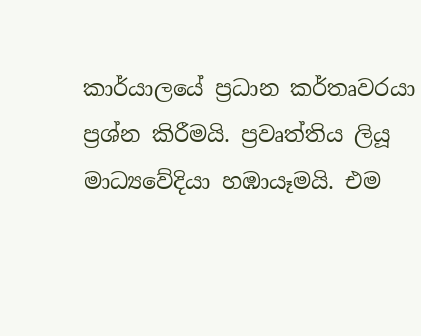කාර්යාලයේ ප්‍රධාන කර්තෘවරයා ප්‍රශ්න කිරීමයි. ප්‍රවෘත්තිය ලියූ මාධ්‍යවේදියා හඹායෑමයි. එම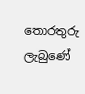තොරතුරු ලැබුණේ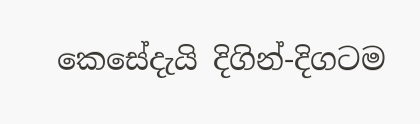කෙසේදැයි දිගින්-දිගටම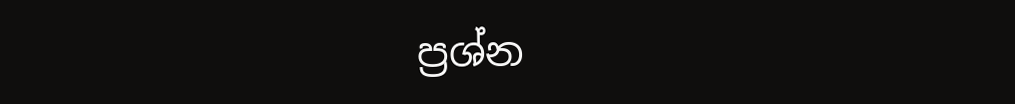ප්‍රශ්න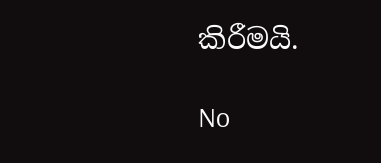කිරීමයි.

No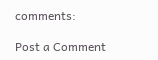comments:

Post a Comment